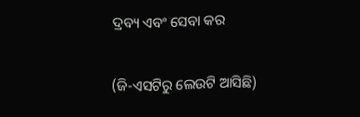ଦ୍ରବ୍ୟ ଏବଂ ସେବା କର

(ଜି-ଏସଟିରୁ ଲେଉଟି ଆସିଛି)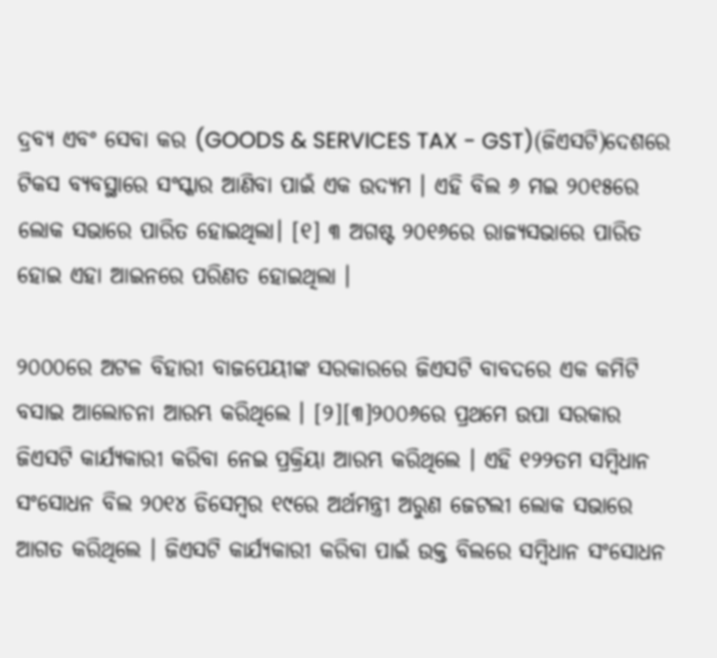ଦ୍ରବ୍ୟ ଏବଂ ସେବା କର (GOODS & SERVICES TAX - GST)(ଜିଏସଟି)ଦେଶରେ ଟିକସ ବ୍ୟବସ୍ଥାରେ ସଂସ୍କାର ଆଣିବା ପାଇଁ ଏକ ଉଦ୍ୟମ । ଏହି ବିଲ ୬ ମଇ ୨୦୧୫ରେ ଲୋକ ସଭାରେ ପାରିତ ହୋଇଥିଲା। [୧] ୩ ଅଗଷ୍ଟ ୨୦୧୬ରେ ରାଜ୍ୟସଭାରେ ପାରିତ ହୋଇ ଏହା ଆଇନରେ ପରିଣତ ହୋଇଥିଲା ।

୨୦୦୦ରେ ଅଟଳ ବିହାରୀ ବାଜପେୟୀଙ୍କ ସରକାରରେ ଜିଏସଟି ବାବଦରେ ଏକ କମିଟି ବସାଇ ଆଲୋଚନା ଆରମ୍ଭ କରିଥିଲେ । [୨][୩]୨୦୦୬ରେ ପ୍ରଥମେ ଉପା ସରକାର ଜିଏସଟି କାର୍ଯ୍ୟକାରୀ କରିବା ନେଇ ପ୍ରକ୍ରିୟା ଆରମ୍ଭ କରିଥିଲେ । ଏହି ୧୨୨ତମ ସମ୍ବିଧାନ ସଂସୋଧନ ବିଲ ୨୦୧୪ ଡିସେମ୍ବର ୧୯ରେ ଅର୍ଥମନ୍ତ୍ରୀ ଅରୁଣ ଜେଟଲୀ ଲୋକ ସଭାରେ ଆଗତ କରିଥିଲେ । ଜିଏସଟି କାର୍ଯ୍ୟକାରୀ କରିବା ପାଇଁ ଉକ୍ତ ବିଲରେ ସମ୍ବିଧାନ ସଂସୋଧନ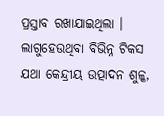ପ୍ରସ୍ତାବ ରଖାଯାଇଥିଲା । ଲାଗୁହେଉଥିବା ବିଭିନ୍ନ ଟିକସ ଯଥା କେନ୍ଦ୍ରୀୟ ଉତ୍ପାଦନ ଶୁଳ୍କ,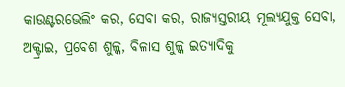କାଉଣ୍ଟରଭେଲିଂ କର, ସେବା କର, ରାଜ୍ୟସ୍ତରୀୟ ମୂଲ୍ୟଯୁକ୍ତ ସେବା, ଅକ୍ଟ୍ରାଇ, ପ୍ରବେଶ ଶୁଳ୍କ, ବିଳାସ ଶୁଳ୍କ ଇତ୍ୟାଦିକୁ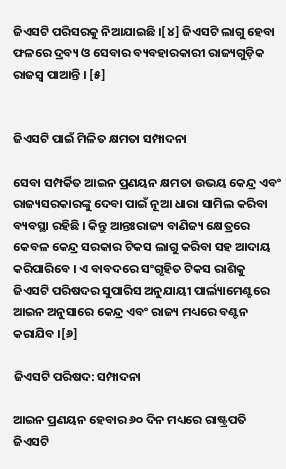ଜିଏସଟି ପରିସରକୁ ନିଆଯାଇଛି ।[୪] ଜିଏସଟି ଲାଗୁ ହେବା ଫଳରେ ଦ୍ରବ୍ୟ ଓ ସେବାର ବ୍ୟବହାରକାରୀ ରାଜ୍ୟଗୁଡ଼ିକ ରାଜସ୍ୱ ପାଆନ୍ତି । [୫]


ଜିଏସଟି ପାଇଁ ମିଳିତ କ୍ଷମତା ସମ୍ପାଦନା

ସେବା ସମ୍ପର୍କିତ ଆଇନ ପ୍ରଣୟନ କ୍ଷମତା ଉଭୟ କେନ୍ଦ୍ର ଏବଂ ରାଜ୍ୟସରକାରଙ୍କୁ ଦେବା ପାଇଁ ନୂଆ ଧାରା ସାମିଲ କରିବା ବ୍ୟବସ୍ଥା ରହିଛି । କିନ୍ତୁ ଆନ୍ତଃରାଜ୍ୟ ବାଣିଜ୍ୟ କ୍ଷେତ୍ରରେ କେବଳ କେନ୍ଦ୍ର ସରକାର ଟିକସ ଲାଗୁ କରିବା ସହ ଆଦାୟ କରିପାରିବେ । ଏ ବାବଦରେ ସଂଗୃହିତ ଟିକସ ରାଶିକୁ ଜିଏସଟି ପରିଷଦର ସୁପାରିସ ଅନୁଯାୟୀ ପାର୍ଲ୍ୟାମେଣ୍ଟରେ ଆଇନ ଅନୁସାରେ କେନ୍ଦ୍ର ଏବଂ ରାଜ୍ୟ ମଧ୍ୟରେ ବଣ୍ଟନ କରାଯିବ ।[୬]

ଜିଏସଟି ପରିଷଦ: ସମ୍ପାଦନା

ଆଇନ ପ୍ରଣୟନ ହେବାର ୬୦ ଦିନ ମଧ୍ୟରେ ରାଷ୍ଟ୍ରପତି ଜିଏସଟି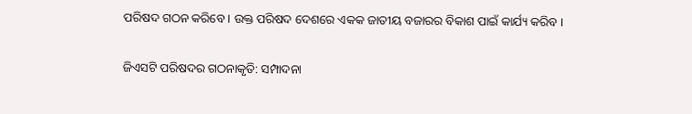ପରିଷଦ ଗଠନ କରିବେ । ଉକ୍ତ ପରିଷଦ ଦେଶରେ ଏକକ ଜାତୀୟ ବଜାରର ବିକାଶ ପାଇଁ କାର୍ଯ୍ୟ କରିବ ।

ଜିଏସଟି ପରିଷଦର ଗଠନାକୃତି: ସମ୍ପାଦନା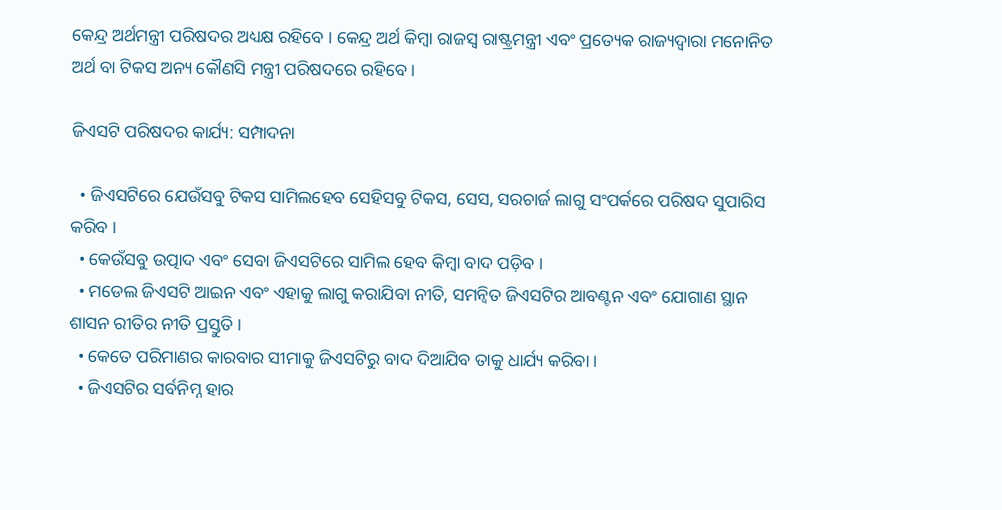କେନ୍ଦ୍ର ଅର୍ଥମନ୍ତ୍ରୀ ପରିଷଦର ଅଧ୍ୟକ୍ଷ ରହିବେ । କେନ୍ଦ୍ର ଅର୍ଥ କିମ୍ବା ରାଜସ୍ୱ ରାଷ୍ଟ୍ରମନ୍ତ୍ରୀ ଏବଂ ପ୍ରତ୍ୟେକ ରାଜ୍ୟଦ୍ୱାରା ମନୋନିତ ଅର୍ଥ ବା ଟିକସ ଅନ୍ୟ କୌଣସି ମନ୍ତ୍ରୀ ପରିଷଦରେ ରହିବେ ।

ଜିଏସଟି ପରିଷଦର କାର୍ଯ୍ୟ: ସମ୍ପାଦନା

  • ଜିଏସଟିରେ ଯେଉଁସବୁ ଟିକସ ସାମିଲହେବ ସେହିସବୁ ଟିକସ, ସେସ, ସରଚାର୍ଜ ଲାଗୁ ସଂପର୍କରେ ପରିଷଦ ସୁପାରିସ କରିବ ।
  • କେଉଁସବୁ ଉତ୍ପାଦ ଏବଂ ସେବା ଜିଏସଟିରେ ସାମିଲ ହେବ କିମ୍ବା ବାଦ ପଡ଼ିବ ।
  • ମଡେଲ ଜିଏସଟି ଆଇନ ଏବଂ ଏହାକୁ ଲାଗୁ କରାଯିବା ନୀତି, ସମନ୍ୱିତ ଜିଏସଟିର ଆବଣ୍ଟନ ଏବଂ ଯୋଗାଣ ସ୍ଥାନ ଶାସନ ରୀତିର ନୀତି ପ୍ରସ୍ତୁତି ।
  • କେତେ ପରିମାଣର କାରବାର ସୀମାକୁ ଜିଏସଟିରୁ ବାଦ ଦିଆଯିବ ତାକୁ ଧାର୍ଯ୍ୟ କରିବା ।
  • ଜିଏସଟିର ସର୍ବନିମ୍ନ ହାର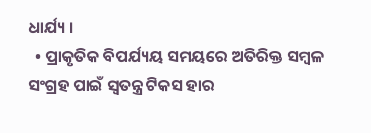ଧାର୍ଯ୍ୟ ।
  • ପ୍ରାକୃତିକ ବିପର୍ଯ୍ୟୟ ସମୟରେ ଅତିରିକ୍ତ ସମ୍ବଳ ସଂଗ୍ରହ ପାଇଁ ସ୍ୱତନ୍ତ୍ର ଟିକସ ହାର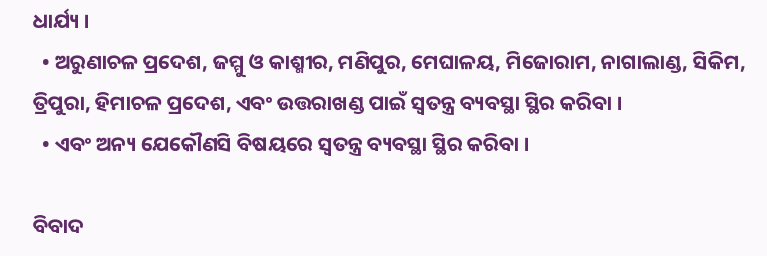ଧାର୍ଯ୍ୟ ।
  • ଅରୁଣାଚଳ ପ୍ରଦେଶ, ଜମ୍ମୁ ଓ କାଶ୍ମୀର, ମଣିପୁର, ମେଘାଳୟ, ମିଜୋରାମ, ନାଗାଲାଣ୍ଡ, ସିକିମ, ତ୍ରିପୁରା, ହିମାଚଳ ପ୍ରଦେଶ, ଏବଂ ଉତ୍ତରାଖଣ୍ଡ ପାଇଁ ସ୍ୱତନ୍ତ୍ର ବ୍ୟବସ୍ଥା ସ୍ଥିର କରିବା ।
  • ଏବଂ ଅନ୍ୟ ଯେକୌଣସି ବିଷୟରେ ସ୍ୱତନ୍ତ୍ର ବ୍ୟବସ୍ଥା ସ୍ଥିର କରିବା ।

ବିବାଦ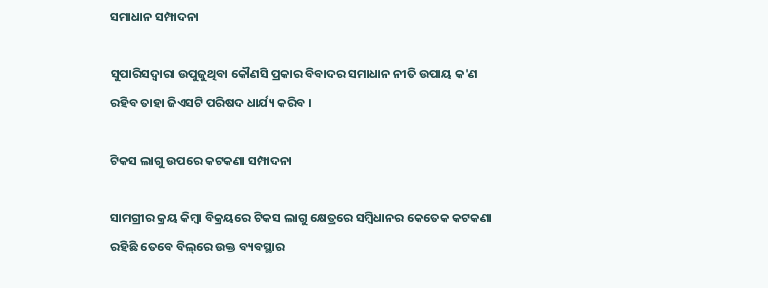ସମାଧାନ ସମ୍ପାଦନା

ସୁପାରିସଦ୍ୱାରା ଉପୁଜୁଥିବା କୌଣସି ପ୍ରକାର ବିବାଦର ସମାଧାନ ନୀତି ଉପାୟ କ'ଣ ରହିବ ତାହା ଜିଏସଟି ପରିଷଦ ଧାର୍ଯ୍ୟ କରିବ ।

ଟିକସ ଲାଗୁ ଉପରେ କଟକଣା ସମ୍ପାଦନା

ସାମଗ୍ରୀର କ୍ରୟ କିମ୍ବା ବିକ୍ରୟରେ ଟିକସ ଲାଗୁ କ୍ଷେତ୍ରରେ ସମ୍ବିଧାନର କେତେକ କଟକଣା ରହିଛି ତେବେ ବିଲ୍‌ରେ ଉକ୍ତ ବ୍ୟବସ୍ଥାର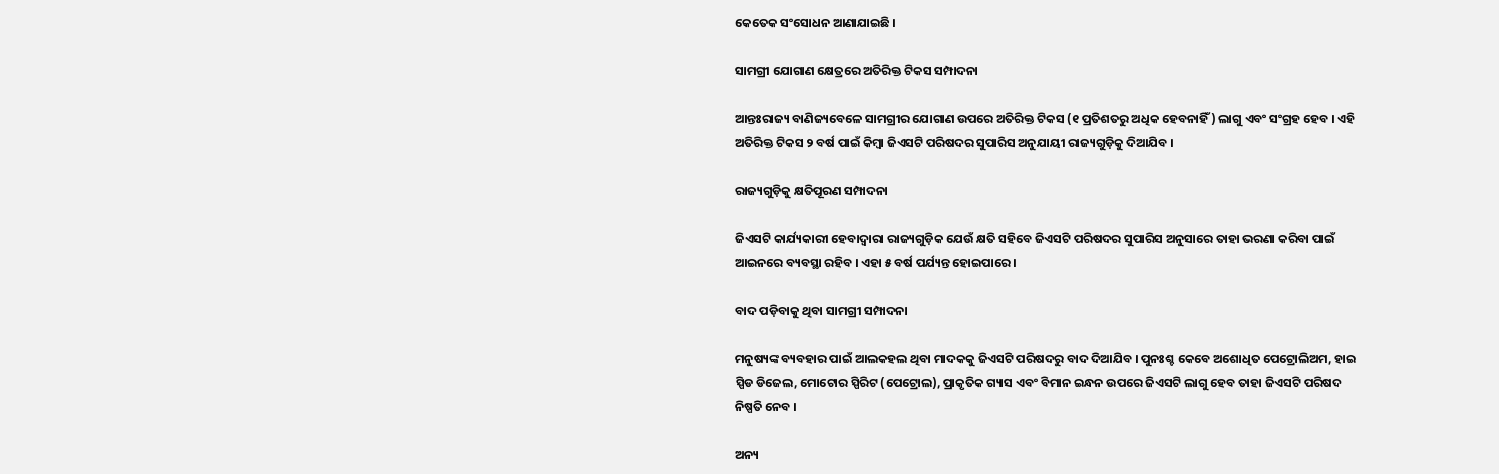କେତେକ ସଂସୋଧନ ଆଣାଯାଇଛି ।

ସାମଗ୍ରୀ ଯୋଗାଣ କ୍ଷେତ୍ରରେ ଅତିରିକ୍ତ ଟିକସ ସମ୍ପାଦନା

ଆନ୍ତଃରାଜ୍ୟ ବାଣିଜ୍ୟବେଳେ ସାମଗ୍ରୀର ଯୋଗାଣ ଉପରେ ଅତିରିକ୍ତ ଟିକସ (୧ ପ୍ରତିଶତରୁ ଅଧିକ ହେବନାହିଁ) ଲାଗୁ ଏବଂ ସଂଗ୍ରହ ହେବ । ଏହି ଅତିରିକ୍ତ ଟିକସ ୨ ବର୍ଷ ପାଇଁ କିମ୍ବା ଜିଏସଟି ପରିଷଦର ସୁପାରିସ ଅନୁଯାୟୀ ରାଜ୍ୟଗୁଡ଼ିକୁ ଦିଆଯିବ ।

ରାଜ୍ୟଗୁଡ଼ିକୁ କ୍ଷତିପୂରଣ ସମ୍ପାଦନା

ଜିଏସଟି କାର୍ଯ୍ୟକାରୀ ହେବାଦ୍ୱାରା ରାଜ୍ୟଗୁଡ଼ିକ ଯେଉଁ କ୍ଷତି ସହିବେ ଜିଏସଟି ପରିଷଦର ସୁପାରିସ ଅନୁସାରେ ତାହା ଭରଣା କରିବା ପାଇଁ ଆଇନରେ ବ୍ୟବସ୍ଥା ରହିବ । ଏହା ୫ ବର୍ଷ ପର୍ଯ୍ୟନ୍ତ ହୋଇପାରେ ।

ବାଦ ପଡ଼ିବାକୁ ଥିବା ସାମଗ୍ରୀ ସମ୍ପାଦନା

ମନୁଷ୍ୟଙ୍କ ବ୍ୟବହାର ପାଇଁ ଆଲକହଲ ଥିବା ମାଦକକୁ ଜିଏସଟି ପରିଷଦରୁ ବାଦ ଦିଆଯିବ । ପୁନଃଶ୍ଚ କେବେ ଅଶୋଧିତ ପେଟ୍ରୋଲିଅମ, ହାଇ ସ୍ପିଡ ଡିଜେଲ, ମୋଟୋର ସ୍ପିରିଟ (ପେଟ୍ରୋଲ), ପ୍ରାକୃତିକ ଗ୍ୟାସ ଏବଂ ବିମାନ ଇନ୍ଧନ ଉପରେ ଜିଏସଟି ଲାଗୁ ହେବ ତାହା ଜିଏସଟି ପରିଷଦ ନିଷ୍ପତି ନେବ ।

ଅନ୍ୟ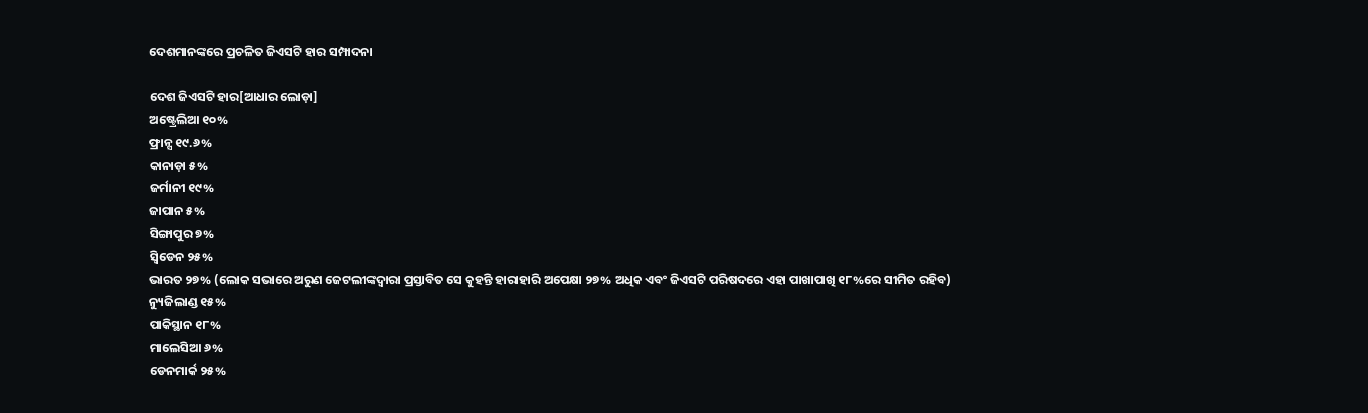ଦେଶମାନଙ୍କରେ ପ୍ରଚଳିତ ଜିଏସଟି ହାର ସମ୍ପାଦନା

ଦେଶ ଜିଏସଟି ହାର[ଆଧାର ଲୋଡ଼ା]
ଅଷ୍ଟ୍ରେଲିଆ ୧୦%
ଫ୍ରାନ୍ସ ୧୯.୬%
କାନାଡ଼ା ୫%
ଜର୍ମାନୀ ୧୯%
ଜାପାନ ୫%
ସିଙ୍ଗାପୁର ୭%
ସ୍ୱିଡେନ ୨୫%
ଭାରତ ୨୭% (ଲୋକ ସଭାରେ ଅରୁଣ ଜେଟଲୀଙ୍କଦ୍ୱାରା ପ୍ରସ୍ତାବିତ ସେ କୁହନ୍ତି ହାରାହାରି ଅପେକ୍ଷା ୨୭% ଅଧିକ ଏବଂ ଜିଏସଟି ପରିଷଦରେ ଏହା ପାଖାପାଖି ୧୮%ରେ ସୀମିତ ରହିବ)
ନ୍ୟୁଜିଲାଣ୍ଡ ୧୫%
ପାକିସ୍ଥାନ ୧୮%
ମାଲେସିଆ ୬%
ଡେନମାର୍କ ୨୫%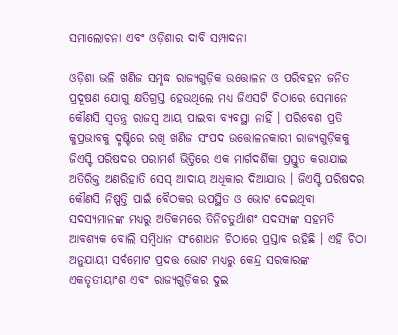ସମାଲୋଚନା ଏବଂ ଓଡ଼ିଶାର ଦାବି ସମ୍ପାଦନା

ଓଡ଼ିଶା ଭଳି ଖଣିଜ ସମୃଦ୍ଧ ରାଜ୍ୟଗୁଡ଼ିକ ଉତ୍ତୋଳନ ଓ ପରିବହନ ଜନିତ ପ୍ରଦୂଷଣ ଯୋଗୁ କ୍ଷତିଗ୍ରସ୍ତ ହେଉଥିଲେ ମଧ୍ୟ ଜିଏସଟି ଚିଠାରେ ସେମାନେ କୌଣସି ସ୍ୱତନ୍ତ୍ର ରାଜସ୍ୱ ଆୟ ପାଇବା ବ୍ୟବସ୍ଥା ନାହିଁ । ପରିବେଶ ପ୍ରତି କୁପ୍ରଭାବକୁ ଦୃଷ୍ଟିରେ ରଖି ଖଣିଜ ସଂପଦ ଉତ୍ତୋଳନକାରୀ ରାଜ୍ୟଗୁଡ଼ିକକୁ ଜିଏସ୍ଟି ପରିଷଦର ପରାମର୍ଶ ଭିତ୍ତିରେ ଏକ ମାର୍ଗଦର୍ଶିକା ପ୍ରସ୍ତୁତ କରାଯାଇ ଅତିରିକ୍ତ ଅଣରିହାତି ସେସ୍ ଆଦାୟ ଅଧିକାର ଦିଆଯାଉ । ଜିଏସ୍ଟି ପରିଷଦର କୌଣସି ନିଷ୍ପତ୍ତି ପାଇଁ ବୈଠକର ଉପସ୍ଥିତ ଓ ଭୋଟ ଦେଇଥିବା ସଦସ୍ୟମାନଙ୍କ ମଧ୍ୟରୁ ଅତିକମରେ ତିନିଚତୁର୍ଥାଶଂ ସଦସ୍ୟଙ୍କ ସହମତି ଆବଶ୍ୟକ ବୋଲି ସମ୍ବିଧାନ ସଂଶୋଧନ ଚିଠାରେ ପ୍ରସ୍ତାବ ରହିଛି । ଏହି ଚିଠା ଅନୁଯାୟୀ ସର୍ବମୋଟ ପ୍ରଦତ୍ତ ଭୋଟ ମଧ୍ୟରୁ କେନ୍ଦ୍ର ସରକାରଙ୍କ ଏକତୃତୀୟାଂଶ ଏବଂ ରାଜ୍ୟଗୁଡ଼ିକର ଦୁଇ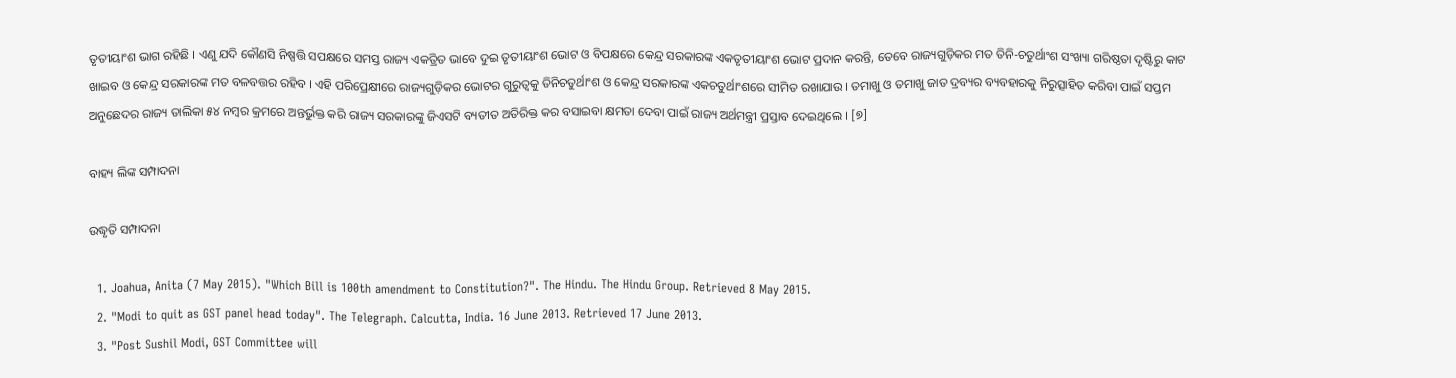ତୃତୀୟାଂଶ ଭାଗ ରହିଛି । ଏଣୁ ଯଦି କୌଣସି ନିଷ୍ପତ୍ତି ସପକ୍ଷରେ ସମସ୍ତ ରାଜ୍ୟ ଏକତ୍ରିତ ଭାବେ ଦୁଇ ତୃତୀୟାଂଶ ଭୋଟ ଓ ବିପକ୍ଷରେ କେନ୍ଦ୍ର ସରକାରଙ୍କ ଏକତୃତୀୟାଂଶ ଭୋଟ ପ୍ରଦାନ କରନ୍ତି, ତେବେ ରାଜ୍ୟଗୁଡ଼ିକର ମତ ତିନି-ଚତୁର୍ଥାଂଶ ସଂଖ୍ୟା ଗରିଷ୍ଠତା ଦୃଷ୍ଟିରୁ କାଟ ଖାଇବ ଓ କେନ୍ଦ୍ର ସରକାରଙ୍କ ମତ ବଳବତ୍ତର ରହିବ । ଏହି ପରିପ୍ରେକ୍ଷୀରେ ରାଜ୍ୟଗୁଡ଼ିକର ଭୋଟର ଗୁରୁତ୍ୱକୁ ତିନିଚତୁର୍ଥାଂଶ ଓ କେନ୍ଦ୍ର ସରକାରଙ୍କ ଏକଚତୁର୍ଥାଂଶରେ ସୀମିତ ରଖାଯାଉ । ତମାଖୁ ଓ ତମାଖୁ ଜାତ ଦ୍ରବ୍ୟର ବ୍ୟବହାରକୁ ନିରୁତ୍ସାହିତ କରିବା ପାଇଁ ସପ୍ତମ ଅନୁଛେଦର ରାଜ୍ୟ ତାଲିକା ୫୪ ନମ୍ବର କ୍ରମରେ ଅନ୍ତର୍ଭୁକ୍ତ କରି ରାଜ୍ୟ ସରକାରଙ୍କୁ ଜିଏସଟି ବ୍ୟତୀତ ଅତିରିକ୍ତ କର ବସାଇବା କ୍ଷମତା ଦେବା ପାଇଁ ରାଜ୍ୟ ଅର୍ଥମନ୍ତ୍ରୀ ପ୍ରସ୍ତାବ ଦେଇଥିଲେ । [୭]

ବାହ୍ୟ ଲିଙ୍କ ସମ୍ପାଦନା

ଉଦ୍ଧୃତି ସମ୍ପାଦନା

  1. Joahua, Anita (7 May 2015). "Which Bill is 100th amendment to Constitution?". The Hindu. The Hindu Group. Retrieved 8 May 2015.
  2. "Modi to quit as GST panel head today". The Telegraph. Calcutta, India. 16 June 2013. Retrieved 17 June 2013.
  3. "Post Sushil Modi, GST Committee will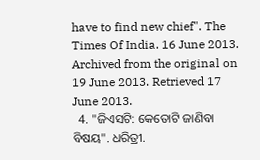have to find new chief". The Times Of India. 16 June 2013. Archived from the original on 19 June 2013. Retrieved 17 June 2013.
  4. "ଜିଏସଟି: କେତୋଟି ଜାଣିବା ବିଷୟ". ଧରିତ୍ରୀ.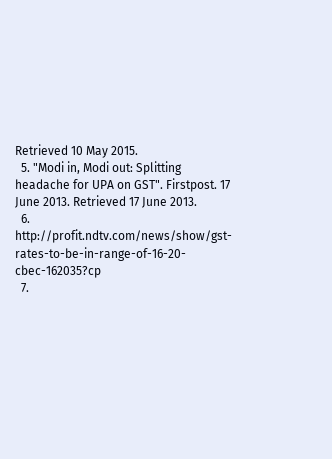Retrieved 10 May 2015.
  5. "Modi in, Modi out: Splitting headache for UPA on GST". Firstpost. 17 June 2013. Retrieved 17 June 2013.
  6. http://profit.ndtv.com/news/show/gst-rates-to-be-in-range-of-16-20-cbec-162035?cp
  7.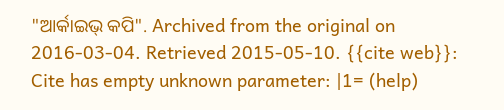"ଆର୍କାଇଭ୍ କପି". Archived from the original on 2016-03-04. Retrieved 2015-05-10. {{cite web}}: Cite has empty unknown parameter: |1= (help)